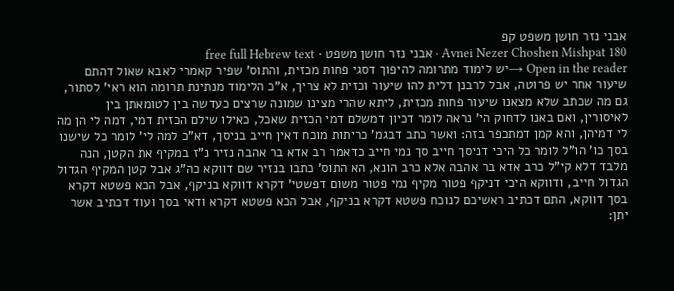אבני נזר חושן משפט קפ
Avnei Nezer Choshen Mishpat 180 · אבני נזר חושן משפט · free full Hebrew text
Open in the reader →יש לימוד מתרומה להיפוך דסגי פחות מכזית, והתוס' שפיר קאמרי לאבא שאול דהתם שיעור אחר יש פרוטה, אבל לרבנן דלית להו שיעור וכזית לא צריך, א"כ הלימוד מנתינת תרומה הוא ראי' לסתור, גם מה שכתב שלא מצאנו שיעור פחות מכזית, ליתא שהרי מצינו שמונה שרצים כעדשה בין לטומאתן בין לאיסורין, ואם באנו לדחוק הי' נראה לומר דכיון דמשלם דמי הכזית שאכל, כאילו שילם הכזית דמי, דמה לי הן מה לי דמיהן, והא קמן דמתכפר בזה: ואשר כתב דבגמ' כריתות מוכח דאין חייב בניסך, דא"כ למה לי' לומר כל שישנו בסך כו' הו"ל לומר כל היכי דניסך חייב סך נמי חייב כדאמר רב אדא בר אהבה נזיר נ"ז במקיף את הקטן, הנה מלבד דלא קי"ל כרב אדא בר אהבה אלא כרב הונא, הא התוס' כתבו בנזיר שם דווקא כה"ג אבל קטן המקיף הגדול הגדול חייב, ודווקא היכי דניקף פטור מקיף נמי פטור משום דפשטי' דקרא דווקא בניקף, אבל הכא פשטא דקרא בסך דווקא, התם דכתיב ראשיכם לנוכח פשטא דקרא בניקף, אבל הכא פשטא דקרא ודאי בסך ועוד דכתיב אשר יתן: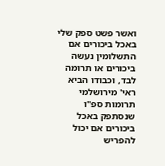ואשר פשט ספק שלי באכל ביכורים אם התשלומין נעשה ביכורים או תרומה לבד, וכבודו הביא ראי' מירושלמי תרומות ספ"ו שנסתפק באכל ביכורים אם יכול להפריש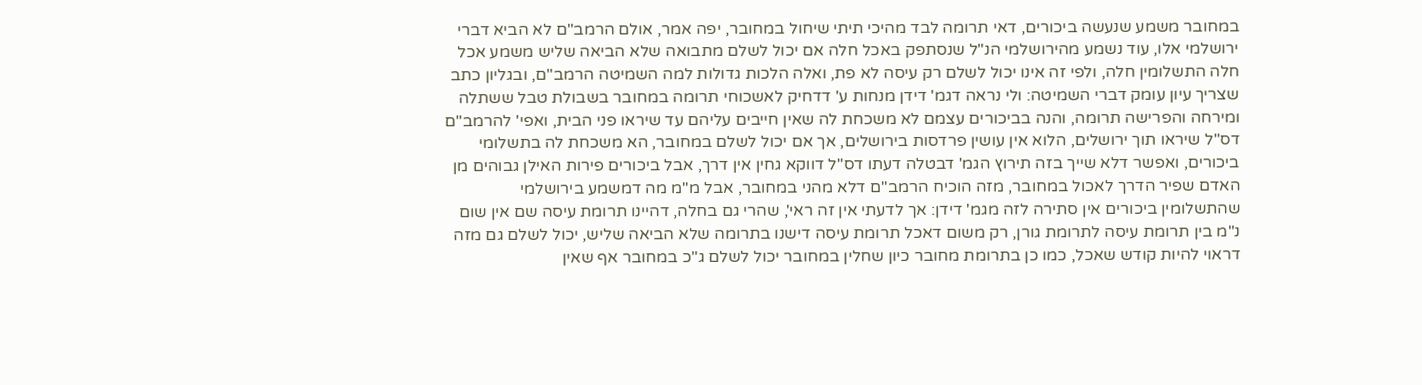במחובר משמע שנעשה ביכורים, דאי תרומה לבד מהיכי תיתי שיחול במחובר, יפה אמר, אולם הרמב"ם לא הביא דברי ירושלמי אלו, עוד נשמע מהירושלמי הנ"ל שנסתפק באכל חלה אם יכול לשלם מתבואה שלא הביאה שליש משמע אכל חלה התשלומין חלה, ולפי זה אינו יכול לשלם רק עיסה לא פת, ואלה הלכות גדולות למה השמיטה הרמב"ם, ובגליון כתב שצריך עיון עומק דברי השמיטה: ולי נראה דגמ' דידן מנחות ע' דדחיק לאשכוחי תרומה במחובר בשבולת טבל ששתלה ומירחה והפרישה תרומה, והנה בביכורים עצמם לא משכחת לה שאין חייבים עליהם עד שיראו פני הבית, ואפי' להרמב"ם דס"ל שיראו תוך ירושלים, הלוא אין עושין פרדסות בירושלים, אך אם יכול לשלם במחובר, הא משכחת לה בתשלומי ביכורים, ואפשר דלא שייך בזה תירוץ הגמ' דבטלה דעתו דס"ל דווקא גחין אין דרך, אבל ביכורים פירות האילן גבוהים מן האדם שפיר הדרך לאכול במחובר, מזה הוכיח הרמב"ם דלא מהני במחובר, אבל מ"מ מה דמשמע בירושלמי שהתשלומין ביכורים אין סתירה לזה מגמ' דידן: אך לדעתי אין זה ראי', שהרי גם בחלה, דהיינו תרומת עיסה שם אין שום נ"מ בין תרומת עיסה לתרומת גורן, רק משום דאכל תרומת עיסה דישנו בתרומה שלא הביאה שליש, יכול לשלם גם מזה דראוי להיות קודש שאכל, כמו כן בתרומת מחובר כיון שחלין במחובר יכול לשלם ג"כ במחובר אף שאין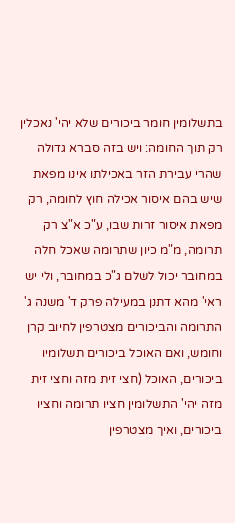בתשלומין חומר ביכורים שלא יהי' נאכלין רק תוך החומה: ויש בזה סברא גדולה שהרי עבירת הזר באכילתו אינו מפאת שיש בהם איסור אכילה חוץ לחומה, רק מפאת איסור זרות שבו, ע"כ א"צ רק תרומה, מ"מ כיון שתרומה שאכל חלה במחובר יכול לשלם ג"כ במחובר, ולי יש ראי' מהא דתנן במעילה פרק ד' משנה ג' התרומה והביכורים מצטרפין לחיוב קרן וחומש, ואם האוכל ביכורים תשלומיו ביכורים, האוכל (חצי זית מזה וחצי זית מזה יהי' התשלומין חציו תרומה וחציו ביכורים, ואיך מצטרפין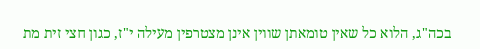בכה"ג, הלוא כל שאין טומאתן שווין אינן מצטרפין מעילה י"ז, כגון חצי זית מת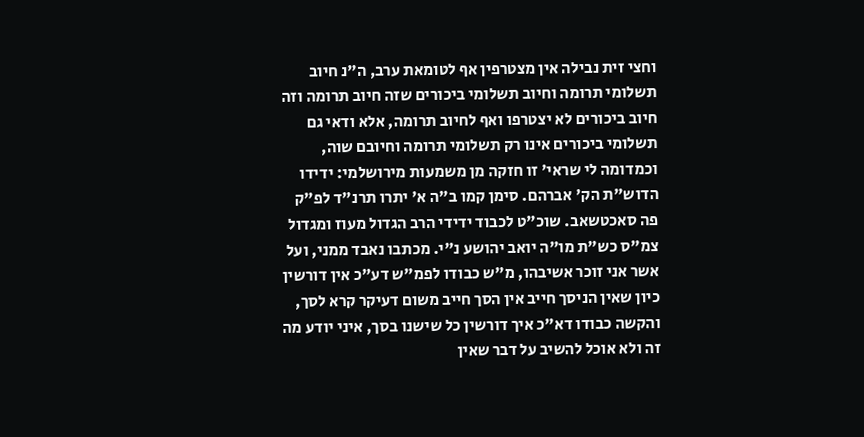וחצי זית נבילה אין מצטרפין אף לטומאת ערב, ה"נ חיוב תשלומי תרומה וחיוב תשלומי ביכורים שזה חיוב תרומה וזה חיוב ביכורים לא יצטרפו ואף לחיוב תרומה, אלא ודאי גם תשלומי ביכורים אינו רק תשלומי תרומה וחיובם שוה, וכמדומה לי שראי' זו חזקה מן משמעות מירושלמי: ידידו הדוש"ת הק' אברהם. סימן קמו ב"ה א' יתרו תרנ"ד לפ"ק פה סאכטשאב. שוכ"ט לכבוד ידידי הרב הגדול מעוז ומגדול צמ"ס כש"ת מו"ה יואב יהושע נ"י. מכתבו נאבד ממני, ועל אשר אני זוכר אשיבהו, מ"ש כבודו לפמ"ש דע"כ אין דורשין כיון שאין הניסך חייב אין הסך חייב משום דעיקר קרא לסך, והקשה כבודו דא"כ איך דורשין כל שישנו בסך, איני יודע מה זה ולא אוכל להשיב על דבר שאין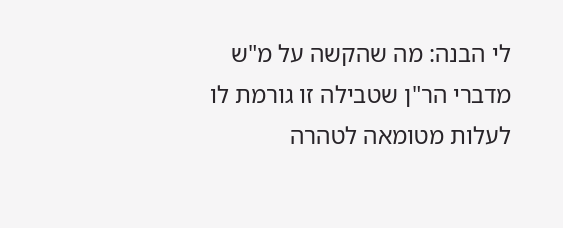לי הבנה: מה שהקשה על מ"ש מדברי הר"ן שטבילה זו גורמת לו לעלות מטומאה לטהרה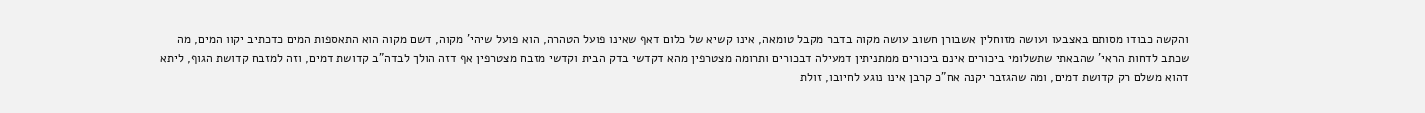והקשה כבודו מסותם באצבעו ועושה מזוחלין אשבורן חשוב עושה מקוה בדבר מקבל טומאה, אינו קשיא של כלום דאף שאינו פועל הטהרה, הוא פועל שיהי' מקוה, דשם מקוה הוא התאספות המים כדכתיב יקוו המים, מה שכתב לדחות הראי' שהבאתי שתשלומי ביכורים אינם ביכורים ממתניתין דמעילה דבכורים ותרומה מצטרפין מהא דקדשי בדק הבית וקדשי מזבח מצטרפין אף דזה הולך לבדה"ב קדושת דמים, וזה למזבח קדושת הגוף, ליתא דהוא משלם רק קדושת דמים, ומה שהגזבר יקנה אח"כ קרבן אינו נוגע לחיובו, זולת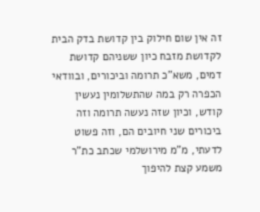זה אין שום חילוק בין קדושת בדק הבית לקדושת מזבח כיון ששניהם קדושת דמים, משא"כ תרומה וביכורים, ובוודאי הכפרה רק במה שהתשלומין נעשין קודש, וכיון שזה נעשה תרומה וזה ביכורים שני חיובים הם, וזה פשוט לדעתי, מ"מ מירושלמי שכתב כת"ר משמע קצת להיפוך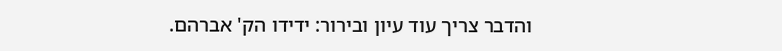והדבר צריך עוד עיון ובירור: ידידו הק' אברהם.